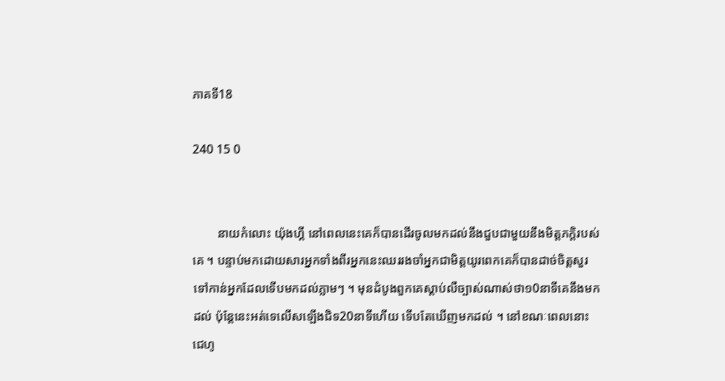ភាគទី18

240 15 0


        នាយកំលោះ យ៉ុងហ្គី នៅពេលនេះគេក៏បានដើរចូលមកដល់នឹងជួបជាមួយនឹងមិត្តភក្តិរបស់គេ ។ បន្ទាប់មកដោយសារអ្នកទាំងពីរអ្នកនេះឈររងចាំអ្នកជាមិត្តយូរពេកគេក៏បានដាច់ចិត្តសួរទៅកាន់អ្នកដែលទើបមកដល់ភ្លាមៗ ។ មុនដំបូងពួកគេស្តាប់លឺច្បាស់ណាស់ថា១0នាទីគេនឹងមកដល់ ប៉ុន្តែនេះអត់ទេលើសឡើងជិទ20នាទីហើយ ទើបតែឃើញមកដល់ ។ នៅខណៈពេលនោះ ជេហូ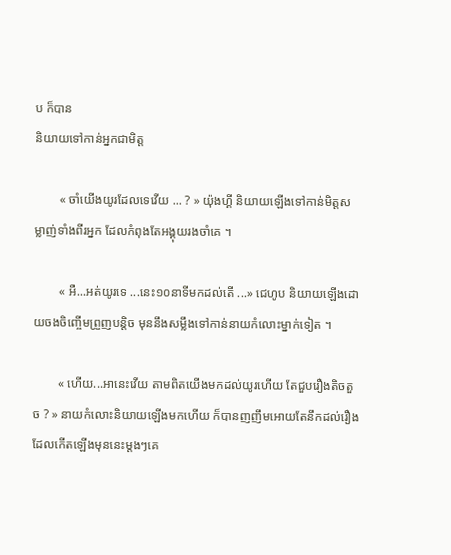ប ក៏បាន
និយាយទៅកាន់អ្នកជាមិត្ត

        « ចាំយើងយូរដែលទេវើយ ... ? » យ៉ុងហ្គី និយាយឡើងទៅកាន់មិត្តសម្លាញ់ទាំងពីរអ្នក ដែលកំពុងតែអង្គុយរងចាំគេ ។

        « អឺ...អត់យូរទេ ...នេះ១០នាទីមកដល់តើ ...» ជេហូប និយាយឡើងដោយចងចិញ្ចើមព្រួញបន្តិច មុននឹងសម្លឹងទៅកាន់នាយកំលោះម្នាក់ទៀត ។

        « ហើយ...អានេះវើយ តាមពិតយើងមកដល់យូរហើយ តែជួបរឿងតិចតួច ? » នាយកំលោះនិយាយឡើងមកហើយ ក៏បានញញឹមអោយតែនឹកដល់រឿងដែលកើតឡើងមុននេះម្តងៗគេ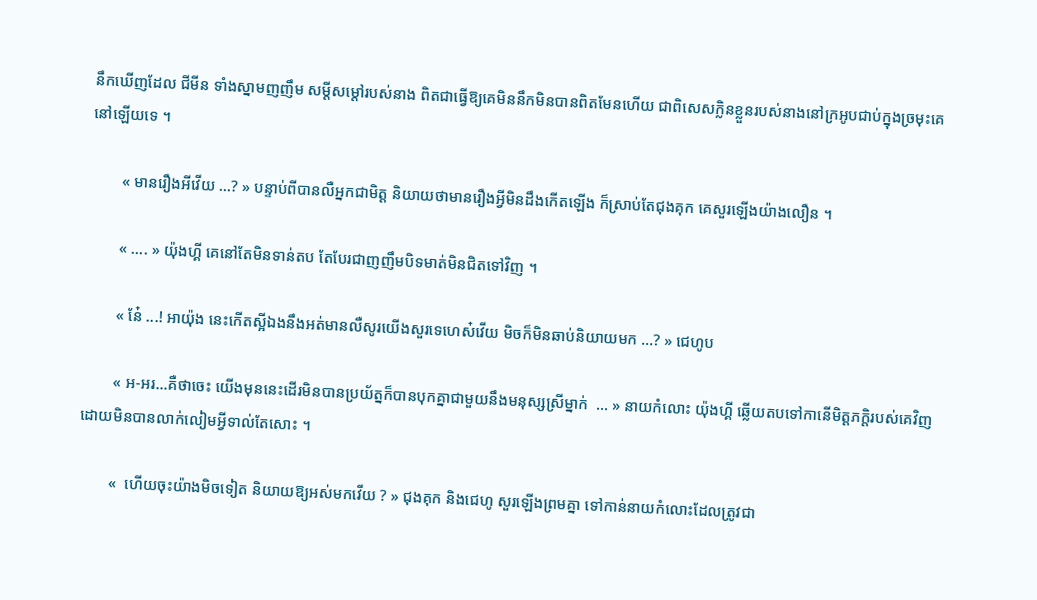នឹកឃើញដែល ជីមីន ទាំងស្នាមញញឹម សម្តីសម្តៅរបស់នាង ពិតជាធ្វើឱ្យគេមិននឹកមិនបានពិតមែនហើយ ជាពិសេសក្លិនខ្លួនរបស់នាងនៅក្រអូបជាប់ក្នុងច្រមុះគេនៅឡើយទេ ។

        « មានរឿងអីវើយ ...? » បន្ទាប់ពីបានលឺអ្នកជាមិត្ត និយាយថាមានរឿងអ្វីមិនដឹងកើតឡើង ក៏ស្រាប់តែជុងគុក គេសួរឡើងយ៉ាងលឿន ។

        « .... » យ៉ុងហ្គី គេនៅតែមិនទាន់តប តែបែរជាញញឹមបិទមាត់មិនជិតទៅវិញ ។

        « នែ៎ ...! អាយ៉ុង នេះកើតស្អីឯងនឹងអត់មានលឺសូរយើងសួរទេហេស៎វើយ មិចក៏មិនឆាប់និយាយមក ...? » ជេហូប

        « អ-អរ...គឺថាចេះ យើងមុននេះដើរមិនបានប្រយ័ត្នក៏បានបុកគ្នាជាមួយនឹងមនុស្សស្រីម្នាក់  ... » នាយកំលោះ យ៉ុងហ្គី ឆ្លើយតបទៅកានើមិត្តភក្តិរបស់គេវិញដោយមិនបានលាក់លៀមអ្វីទាល់តែសោះ ។

        «  ហើយចុះយ៉ាងមិចទៀត និយាយឱ្យអស់មកវើយ ? » ជុងគុក និងជេហូ សួរឡើងព្រមគ្នា ទៅកាន់នាយកំលោះដែលត្រូវជា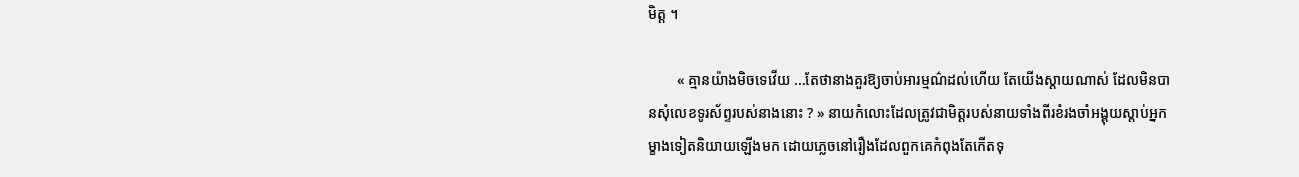មិត្ត ។

        « គ្មានយ៉ាងមិចទេវើយ ...តែថានាងគួរឱ្យចាប់អារម្មណ៌ដល់ហើយ តែយើងស្តាយណាស់ ដែលមិនបានសុំលេខទូរស័ព្ទរបស់នាងនោះ ? » នាយកំលោះដែលត្រូវជាមិត្តរបស់នាយទាំងពីរខំរងចាំអង្គុយស្តាប់អ្នកម្ខាងទៀតនិយាយឡើងមក ដោយភ្លេចនៅរឿងដែលពួកគេកំពុងតែកើតទុ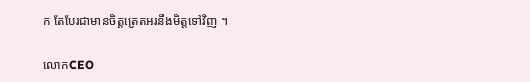ក តែបែរជាមានចិត្តត្រេតអរនឹងមិត្តទៅវិញ ។

លោកCEO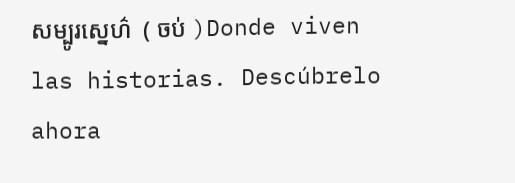សម្បូរស្នេហ៌  ( ចប់ )Donde viven las historias. Descúbrelo ahora